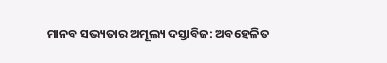ମାନବ ସଭ୍ୟତାର ଅମୂଲ୍ୟ ଦସ୍ତାବିଜ: ଅବହେଳିତ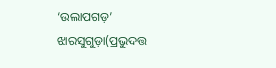‘ଉଲାପଗଡ଼’
ଝାରସୁଗୁଡ଼ା(ପ୍ରଭୁଦତ୍ତ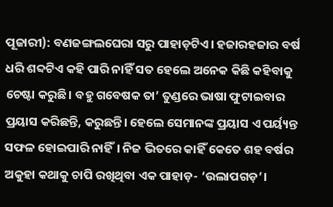ପୂଜାରୀ): ବଣଜଙ୍ଗଲଘେରା ସରୁ ପାହାଡ଼ଟିଏ। ହଜାରହଜାର ବର୍ଷ ଧରି ଶବ୍ଦଟିଏ କହି ପାରି ନାହିଁ ସତ ହେଲେ ଅନେକ କିଛି କହିବାକୁ ଚେଷ୍ଟା କରୁଛି। ବହୁ ଗବେଷକ ତା’ ତୁଣ୍ଡରେ ଭାଷା ଫୁଟାଇବାର ପ୍ରୟାସ କରିଛନ୍ତି, କରୁଛନ୍ତି। ହେଲେ ସେମାନଙ୍କ ପ୍ରୟାସ ଏ ପର୍ୟ୍ୟନ୍ତ ସଫଳ ହୋଇପାରି ନାହିଁ। ନିଜ ଭିତରେ କାହିଁ କେତେ ଶହ ବର୍ଷର ଅକୁହା କଥାକୁ ଚାପି ରଖିଥିବା ଏକ ପାହାଡ଼- ‘ଉଲାପଗଡ଼’।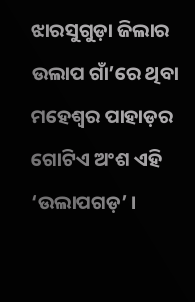ଝାରସୁଗୁଡ଼ା ଜିଲାର ଉଲାପ ଗାଁ’ରେ ଥିବା ମହେଶ୍ବର ପାହାଡ଼ର ଗୋଟିଏ ଅଂଶ ଏହି ‘ଉଲାପଗଡ଼’ ।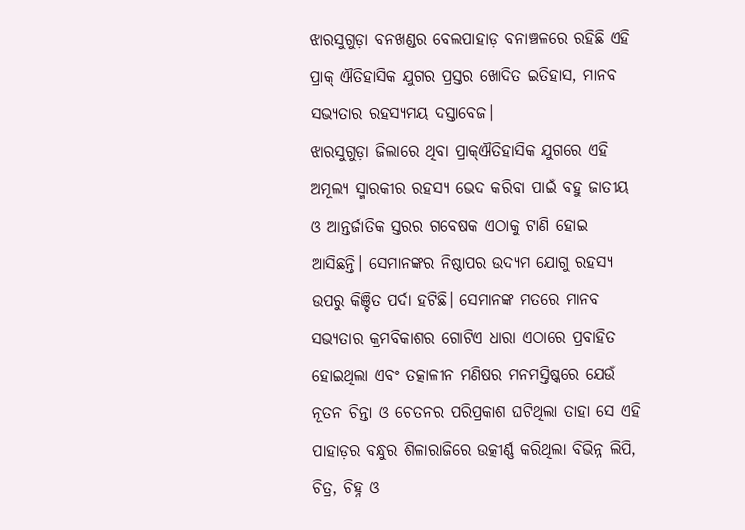ଝାରସୁଗୁଡ଼ା ବନଖଣ୍ଡର ବେଲପାହାଡ଼ ବନାଞ୍ଚଳରେ ରହିଛି ଏହି ପ୍ରାକ୍ ଐତିହାସିକ ଯୁଗର ପ୍ରସ୍ତର ଖୋଦିତ ଇତିହାସ, ମାନବ ସଭ୍ୟତାର ରହସ୍ୟମୟ ଦସ୍ତାବେଜ।
ଝାରସୁଗୁଡ଼ା ଜିଲାରେ ଥିବା ପ୍ରାକ୍ଐତିହାସିକ ଯୁଗରେ ଏହି ଅମୂଲ୍ୟ ସ୍ମାରକୀର ରହସ୍ୟ ଭେଦ କରିବା ପାଇଁ ବହୁ ଜାତୀୟ ଓ ଆନ୍ତର୍ଜାତିକ ସ୍ତରର ଗବେଷକ ଏଠାକୁ ଟାଣି ହୋଇ ଆସିଛନ୍ତି। ସେମାନଙ୍କର ନିଷ୍ଠାପର ଉଦ୍ୟମ ଯୋଗୁ ରହସ୍ୟ ଉପରୁ କିଞ୍ଚିତ ପର୍ଦା ହଟିଛି। ସେମାନଙ୍କ ମତରେ ମାନବ ସଭ୍ୟତାର କ୍ରମବିକାଶର ଗୋଟିଏ ଧାରା ଏଠାରେ ପ୍ରବାହିତ ହୋଇଥିଲା ଏବଂ ତତ୍କାଳୀନ ମଣିଷର ମନମସ୍ତିଷ୍କରେ ଯେଉଁ ନୂତନ ଚିନ୍ତା ଓ ଚେତନର ପରିପ୍ରକାଶ ଘଟିଥିଲା ତାହା ସେ ଏହି ପାହାଡ଼ର ବନ୍ଧୁର ଶିଳାରାଜିରେ ଉତ୍କୀର୍ଣ୍ଣ କରିଥିଲା ବିଭିନ୍ନ ଲିପି, ଚିତ୍ର, ଚିହ୍ନ ଓ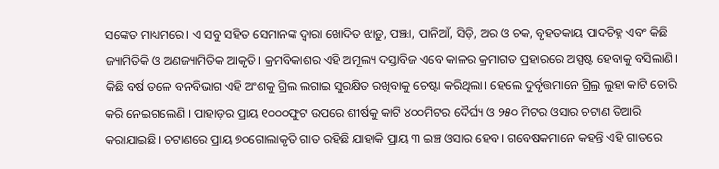ସଙ୍କେତ ମାଧ୍ୟମରେ। ଏ ସବୁ ସହିତ ସେମାନଙ୍କ ଦ୍ବାରା ଖୋଦିତ ଝାଡ଼ୁ, ପଞ୍ଝା, ପାନିଆଁ, ସିଡ଼ି, ଅର ଓ ଚକ, ବୃହତକାୟ ପାଦଚିହ୍ନ ଏବଂ କିଛି ଜ୍ୟାମିତିକି ଓ ଅଣଜ୍ୟାମିତିକ ଆକୃତି। କ୍ରମବିକାଶର ଏହି ଅମୂଲ୍ୟ ଦସ୍ତାବିଜ ଏବେ କାଳର କ୍ରମାଗତ ପ୍ରହାରରେ ଅସ୍ପଷ୍ଟ ହେବାକୁ ବସିଲାଣି।
କିଛି ବର୍ଷ ତଳେ ବନବିଭାଗ ଏହି ଅଂଶକୁ ଗ୍ରିଲ ଲଗାଇ ସୁରକ୍ଷିତ ରଖିବାକୁ ଚେଷ୍ଟା କରିଥିଲା। ହେଲେ ଦୁର୍ବୃତ୍ତମାନେ ଗ୍ରିଲ୍ର ଲୁହା କାଟି ଚୋରି କରି ନେଇଗଲେଣି । ପାହାଡ଼ର ପ୍ରାୟ ୧୦୦୦ଫୁଟ ଉପରେ ଶୀର୍ଷକୁ କାଟି ୪୦୦ମିଟର ଦୈର୍ଘ୍ୟ ଓ ୨୫୦ ମିଟର ଓସାର ଚଟାଣ ତିଆରି କରାଯାଇଛି। ଚଟାଣରେ ପ୍ରାୟ ୭୦ଗୋଲାକୃତି ଗାତ ରହିଛି ଯାହାକି ପ୍ରାୟ ୩ ଇଞ୍ଚ ଓସାର ହେବ। ଗବେଷକମାନେ କହନ୍ତି ଏହି ଗାତରେ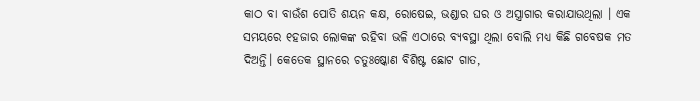କାଠ ବା ବାଉଁଶ ପୋତି ଶୟନ କକ୍ଷ, ରୋଷେଇ, ଭଣ୍ଡାର ଘର ଓ ଅସ୍ତ୍ରାଗାର କରାଯାଉଥିଲା । ଏକ ସମୟରେ ୧ହଜାର ଲୋକଙ୍କ ରହିବା ଭଳି ଏଠାରେ ବ୍ୟବସ୍ଥା ଥିଲା ବୋଲି ମଧ୍ୟ କିଛି ଗବେଷକ ମତ ଦିଅନ୍ତି। କେତେକ ସ୍ଥାନରେ ଚତୁଃଷ୍କୋଣ ବିଶିଷ୍ଟ ଛୋଟ ଗାତ,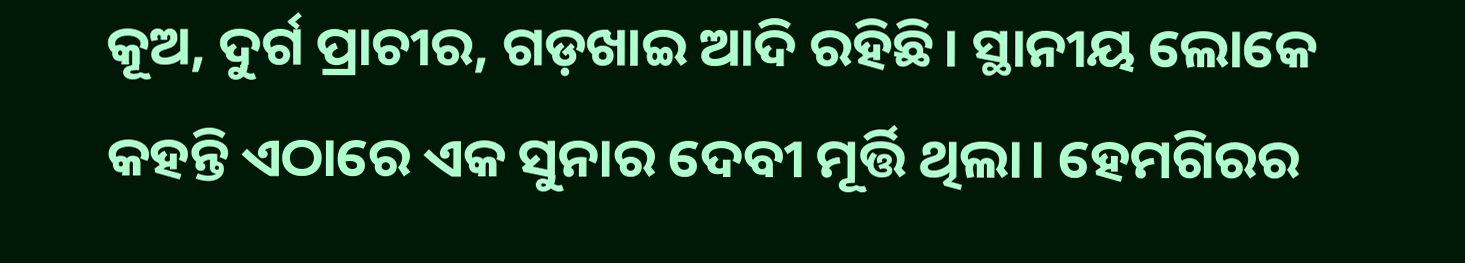କୂଅ, ଦୁର୍ଗ ପ୍ରାଚୀର, ଗଡ଼ଖାଇ ଆଦି ରହିଛି। ସ୍ଥାନୀୟ ଲୋକେ କହନ୍ତି ଏଠାରେ ଏକ ସୁନାର ଦେବୀ ମୂର୍ତ୍ତି ଥିଲା। ହେମଗିରର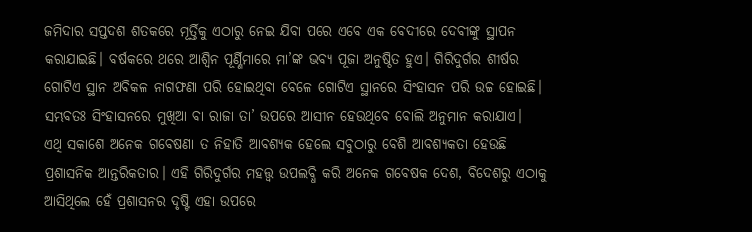ଜମିଦାର ସପ୍ତଦଶ ଶତକରେ ମୂର୍ତ୍ତିକୁ ଏଠାରୁ ନେଇ ଯିବା ପରେ ଏବେ ଏକ ବେଦୀରେ ଦେବୀଙ୍କୁ ସ୍ଥାପନ କରାଯାଇଛି। ବର୍ଷକରେ ଥରେ ଆଶ୍ବିନ ପୂର୍ଣ୍ଣିମାରେ ମା’ଙ୍କ ଭବ୍ୟ ପୂଜା ଅନୁଷ୍ଠିତ ହୁଏ। ଗିରିଦୁର୍ଗର ଶୀର୍ଷର ଗୋଟିଏ ସ୍ଥାନ ଅବିକଳ ନାଗଫଣା ପରି ହୋଇଥିବା ବେଳେ ଗୋଟିଏ ସ୍ଥାନରେ ସିଂହାସନ ପରି ଉଚ୍ଚ ହୋଇଛି। ସମ୍ଭବତଃ ସିଂହାସନରେ ମୁଖିଆ ବା ରାଜା ତା’ ଉପରେ ଆସୀନ ହେଉଥିବେ ବୋଲି ଅନୁମାନ କରାଯାଏ।
ଏଥି ସକାଶେ ଅନେକ ଗବେଷଣା ତ ନିହାତି ଆବଶ୍ୟକ ହେଲେ ସବୁଠାରୁ ବେଶି ଆବଶ୍ୟକତା ହେଉଛି ପ୍ରଶାସନିକ ଆନ୍ତରିକତାର। ଏହି ଗିରିଦୁର୍ଗର ମହତ୍ତ୍ବ ଉପଲବ୍ଧି କରି ଅନେକ ଗବେଷକ ଦେଶ, ବିଦେଶରୁ ଏଠାକୁ ଆସିଥିଲେ ହେଁ ପ୍ରଶାସନର ଦୃଷ୍ଟି ଏହା ଉପରେ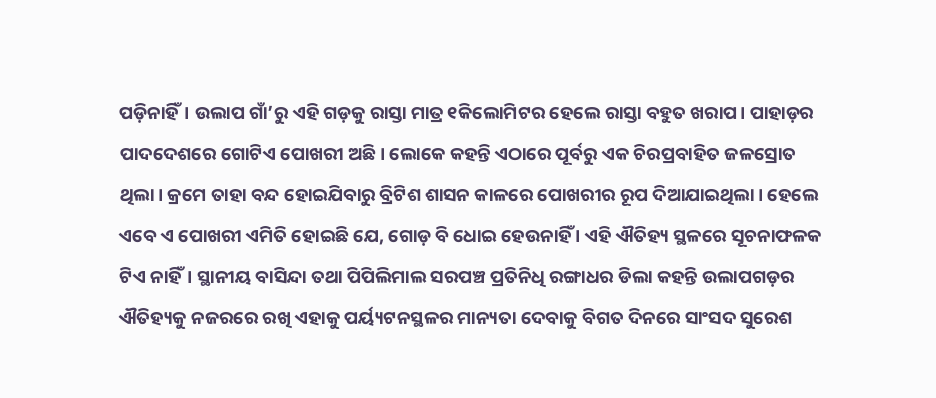ପଡ଼ିନାହିଁ। ଉଲାପ ଗାଁ’ରୁ ଏହି ଗଡ଼କୁ ରାସ୍ତା ମାତ୍ର ୧କିଲୋମିଟର ହେଲେ ରାସ୍ତା ବହୁତ ଖରାପ। ପାହାଡ଼ର ପାଦଦେଶରେ ଗୋଟିଏ ପୋଖରୀ ଅଛି। ଲୋକେ କହନ୍ତି ଏଠାରେ ପୂର୍ବରୁ ଏକ ଚିରପ୍ରବାହିତ ଜଳସ୍ରୋତ ଥିଲା। କ୍ରମେ ତାହା ବନ୍ଦ ହୋଇଯିବାରୁ ବ୍ରିଟିଶ ଶାସନ କାଳରେ ପୋଖରୀର ରୂପ ଦିଆଯାଇଥିଲା। ହେଲେ ଏବେ ଏ ପୋଖରୀ ଏମିତି ହୋଇଛି ଯେ, ଗୋଡ଼ ବି ଧୋଇ ହେଉନାହିଁ । ଏହି ଐତିହ୍ୟ ସ୍ଥଳରେ ସୂଚନାଫଳକ ଟିଏ ନାହିଁ। ସ୍ଥାନୀୟ ବାସିନ୍ଦା ତଥା ପିପିଲିମାଲ ସରପଞ୍ଚ ପ୍ରତିନିଧି ରଙ୍ଗାଧର ଡିଲା କହନ୍ତି ଉଲାପଗଡ଼ର ଐତିହ୍ୟକୁ ନଜରରେ ରଖି ଏହାକୁ ପର୍ୟ୍ୟଟନସ୍ଥଳର ମାନ୍ୟତା ଦେବାକୁ ବିଗତ ଦିନରେ ସାଂସଦ ସୁରେଶ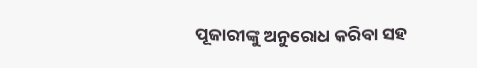ପୂଜାରୀଙ୍କୁ ଅନୁରୋଧ କରିବା ସହ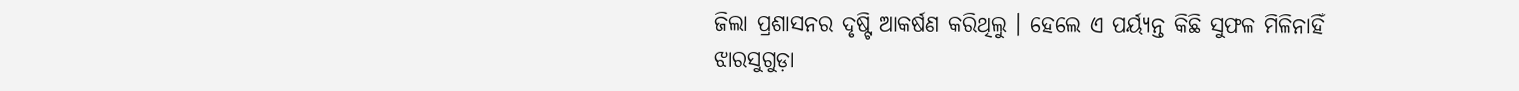ଜିଲା ପ୍ରଶାସନର ଦୃଷ୍ଟି ଆକର୍ଷଣ କରିଥିଲୁ । ହେଲେ ଏ ପର୍ୟ୍ୟନ୍ତ କିଛି ସୁଫଳ ମିଳିନାହିଁ ଝାରସୁଗୁଡ଼ା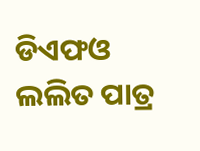ଡିଏଫଓ ଲଲିତ ପାତ୍ର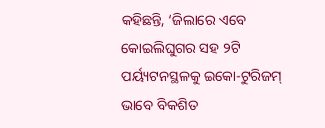କହିଛନ୍ତି, ‘ଜିଲାରେ ଏବେ କୋଇଲିଘୁଗର ସହ ୨ଟି ପର୍ୟ୍ୟଟନସ୍ଥଳକୁ ଇକୋ-ଟୁରିଜମ୍ ଭାବେ ବିକଶିତ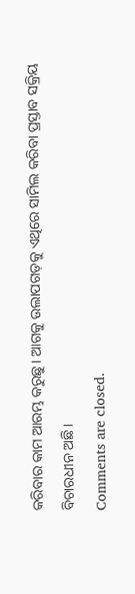କରିବାର କାମ ଆରମ୍ଭ କରୁଛୁ। ଆଗକୁ ଉଲାପଗଡ଼କୁ ଏଥିରେ ସାମିଲ କରିବା ପ୍ରସ୍ତାବ ସକ୍ରିୟ ବିଚାରଧୀନ ଅଛି।
Comments are closed.